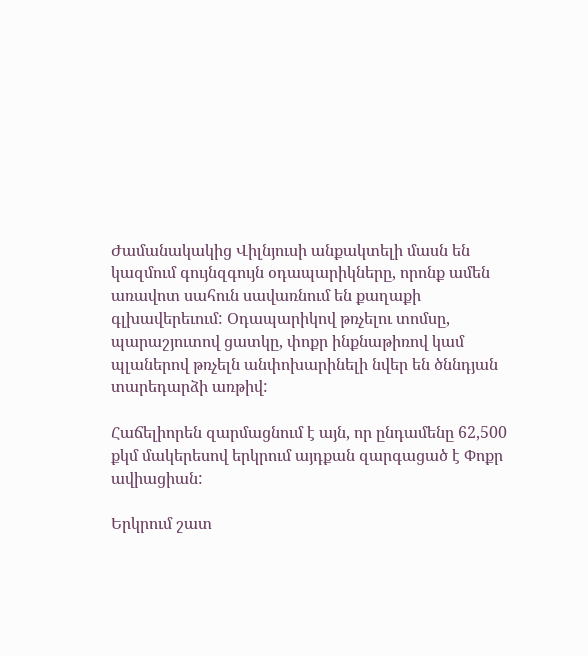Ժամանակակից Վիլնյուսի անքակտելի մասն են կազմում գույնզգույն օդապարիկները, որոնք ամեն առավոտ սահուն սավառնում են քաղաքի գլխավերեւում: Օդապարիկով թռչելու տոմսը, պարաշյուտով ցատկը, փոքր ինքնաթիռով կամ պլաներով թռչելն անփոխարինելի նվեր են ծննդյան տարեդարձի առթիվ:

Հաճելիորեն զարմացնում է այն, որ ընդամենը 62,500 քկմ մակերեսով երկրում այդքան զարգացած է Փոքր ավիացիան:

Երկրում շատ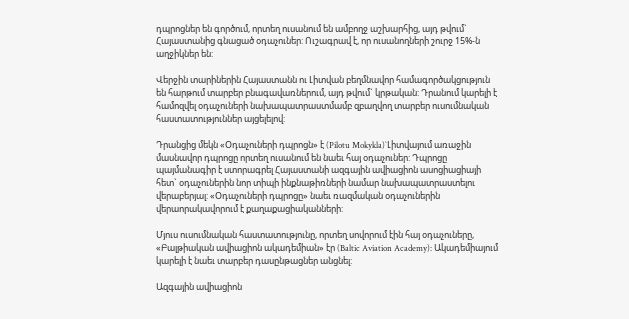դպրոցներ են գործում, որտեղ ուսանում են ամբողջ աշխարհից, այդ թվում` Հայաստանից գնացած օդաչուներ: Ուշագրավ է, որ ուսանողների շուրջ 15%-ն աղջիկներ են:

Վերջին տարիներին Հայաստանն ու Լիտվան բեղմնավոր համագործակցություն են հարթում տարբեր բնագավառներում, այդ թվում` կրթական: Դրանում կարելի է համոզվել օդաչուների նախապատրաստմամբ զբաղվող տարբեր ուսումնական հաստատություններ այցելելով:

Դրանցից մեկն «Օդաչուների դպրոցն» է (Pilotu Mokykla)`Լիտվայում առաջին մասնավոր դպրոցը որտեղ ուսանում են նաեւ հայ օդաչուներ: Դպրոցը պայմանագիր է ստորագրել Հայաստանի ազգային ավիացիոն ասոցիացիայի հետ` օդաչուներին նոր տիպի ինքնաթիռների նամար նախապատրաստելու վերաբերյալ: «Օդաչուների դպրոցը» նաեւ ռազմական օդաչուներին վերաորակավորում է քաղաքացիականների:

Մյուս ուսումնական հաստատությունը, որտեղ սովորում էին հայ օդաչուները, «Բալթիական ավիացիոն ակադեմիան» էր (Baltic Aviation Academy): Ակադեմիայում կարելի է նաեւ տարբեր դասընթացներ անցնել:

Ազգային ավիացիոն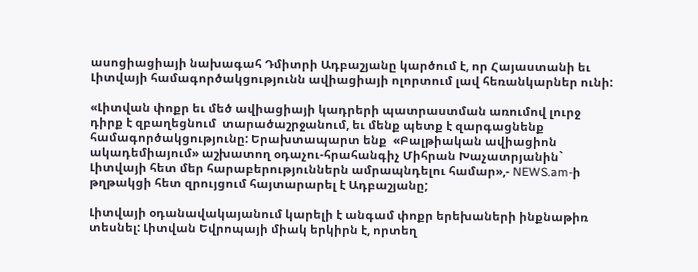ասոցիացիայի նախագահ Դմիտրի Ադբաշյանը կարծում է, որ Հայաստանի եւ Լիտվայի համագործակցությունն ավիացիայի ոլորտում լավ հեռանկարներ ունի:

«Լիտվան փոքր եւ մեծ ավիացիայի կադրերի պատրաստման առումով լուրջ դիրք է զբաղեցնում  տարածաշրջանում, եւ մենք պետք է զարգացնենք համագործակցությունը: Երախտապարտ ենք  «Բալթիական ավիացիոն ակադեմիայում» աշխատող օդաչու-հրահանգիչ Միհրան Խաչատրյանին` Լիտվայի հետ մեր հարաբերություններն ամրապնդելու համար»,- NEWS.am-ի թղթակցի հետ զրույցում հայտարարել է Ադբաշյանը;

Լիտվայի օդանավակայանում կարելի է անգամ փոքր երեխաների ինքնաթիռ տեսնել: Լիտվան Եվրոպայի միակ երկիրն է, որտեղ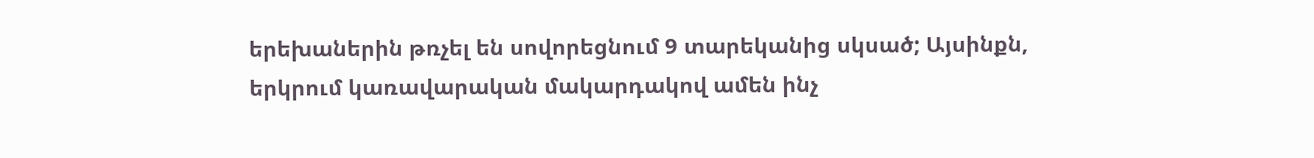երեխաներին թռչել են սովորեցնում 9 տարեկանից սկսած; Այսինքն, երկրում կառավարական մակարդակով ամեն ինչ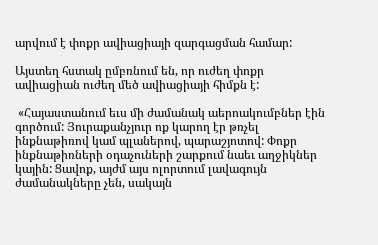արվում է փոքր ավիացիայի զարգացման համար:

Այստեղ հստակ ըմբռնում են, որ ուժեղ փոքր ավիացիան ուժեղ մեծ ավիացիայի հիմքն է:

 «Հայաստանում եւս մի ժամանակ աերոակումբներ էին գործում: Յուրաքանչյուր ոք կարող էր թռչել ինքնաթիռով կամ պլաներով, պարաշյոտով: Փոքր ինքնաթիռների օդաչուների շարքում նաեւ աղջիկներ կային: Ցավոք, այժմ այս ոլորտում լավագույն ժամանակները չեն, սակայն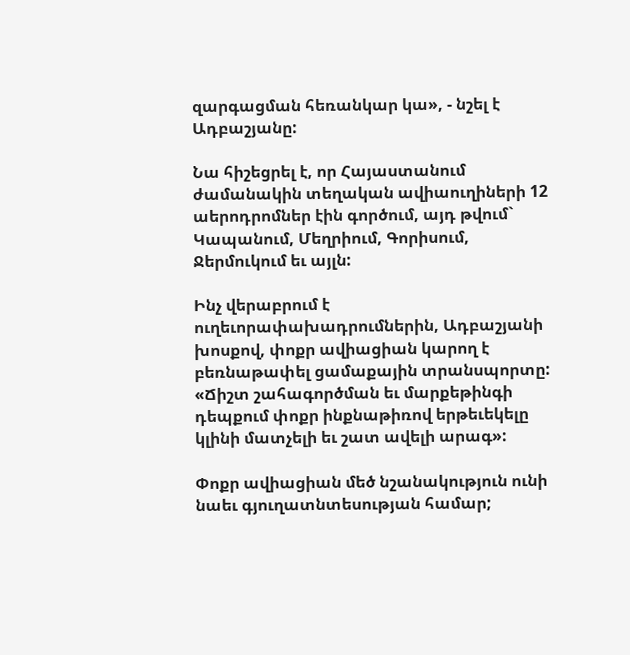զարգացման հեռանկար կա», - նշել է Ադբաշյանը:

Նա հիշեցրել է, որ Հայաստանում ժամանակին տեղական ավիաուղիների 12 աերոդրոմներ էին գործում, այդ թվում` Կապանում, Մեղրիում, Գորիսում, Ջերմուկում եւ այլն:

Ինչ վերաբրում է ուղեւորափախադրումներին, Ադբաշյանի խոսքով, փոքր ավիացիան կարող է բեռնաթափել ցամաքային տրանսպորտը: «Ճիշտ շահագործման եւ մարքեթինգի դեպքում փոքր ինքնաթիռով երթեւեկելը կլինի մատչելի եւ շատ ավելի արագ»:

Փոքր ավիացիան մեծ նշանակություն ունի նաեւ գյուղատնտեսության համար;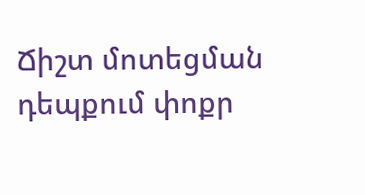Ճիշտ մոտեցման դեպքում փոքր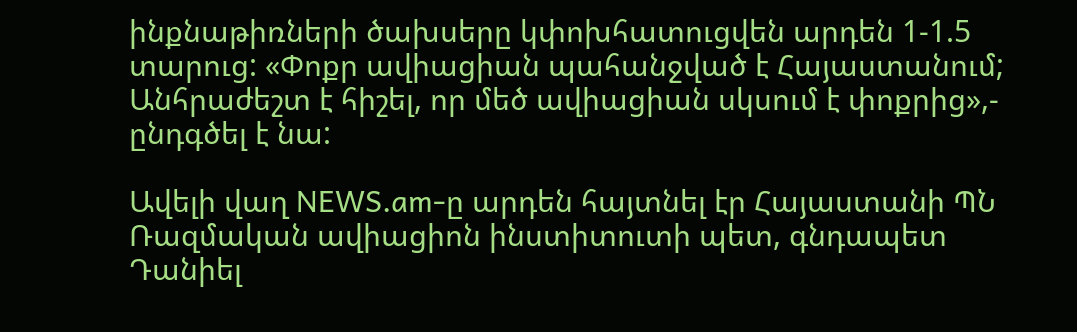ինքնաթիռների ծախսերը կփոխհատուցվեն արդեն 1-1.5 տարուց: «Փոքր ավիացիան պահանջված է Հայաստանում; Անհրաժեշտ է հիշել, որ մեծ ավիացիան սկսում է փոքրից»,- ընդգծել է նա:

Ավելի վաղ NEWS.am-ը արդեն հայտնել էր Հայաստանի ՊՆ Ռազմական ավիացիոն ինստիտուտի պետ, գնդապետ Դանիել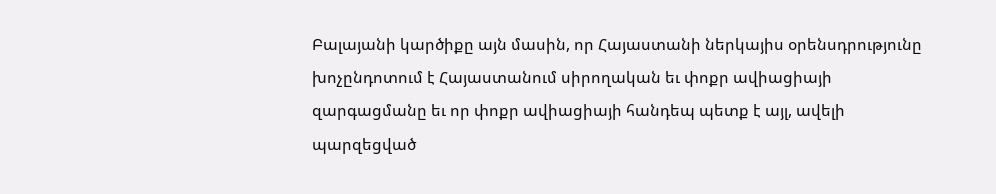Բալայանի կարծիքը այն մասին, որ Հայաստանի ներկայիս օրենսդրությունը խոչընդոտում է Հայաստանում սիրողական եւ փոքր ավիացիայի զարգացմանը եւ որ փոքր ավիացիայի հանդեպ պետք է այլ, ավելի պարզեցված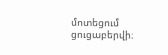մոտեցում ցուցաբերվի։